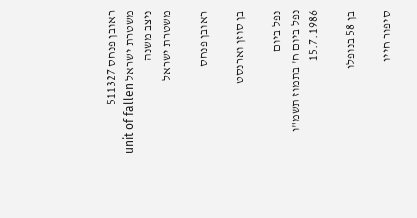ראובן פנחס 511327
משטרת ישראל unit of fallen ניצב משנה
משטרת ישראל

ראובן פנחס

בן סוזן וארנסט

נפל ביום
נפל ביום ח' בתמוז תשמ"ו
15.7.1986

בן 58 בנופלו

סיפור חייו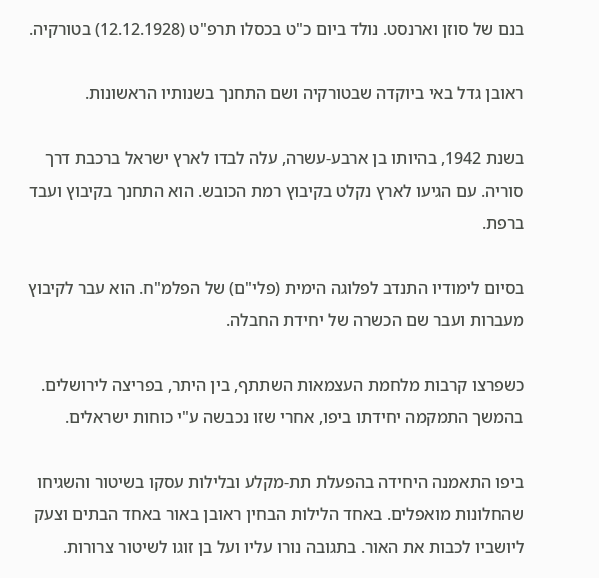בנם של סוזן וארנסט. נולד ביום כ"ט בכסלו תרפ"ט (12.12.1928) בטורקיה.

ראובן גדל באי ביוקדה שבטורקיה ושם התחנך בשנותיו הראשונות.

בשנת 1942, בהיותו בן ארבע-עשרה, עלה לבדו לארץ ישראל ברכבת דרך סוריה. עם הגיעו לארץ נקלט בקיבוץ רמת הכובש. הוא התחנך בקיבוץ ועבד ברפת.

בסיום לימודיו התנדב לפלוגה הימית (פלי"ם) של הפלמ"ח. הוא עבר לקיבוץ מעברות ועבר שם הכשרה של יחידת החבלה.

כשפרצו קרבות מלחמת העצמאות השתתף, בין היתר, בפריצה לירושלים. בהמשך התמקמה יחידתו ביפו, אחרי שזו נכבשה ע"י כוחות ישראלים.

ביפו התאמנה היחידה בהפעלת תת-מקלע ובלילות עסקו בשיטור והשגיחו שהחלונות מואפלים. באחד הלילות הבחין ראובן באור באחד הבתים וצעק ליושביו לכבות את האור. בתגובה נורו עליו ועל בן זוגו לשיטור צרורות.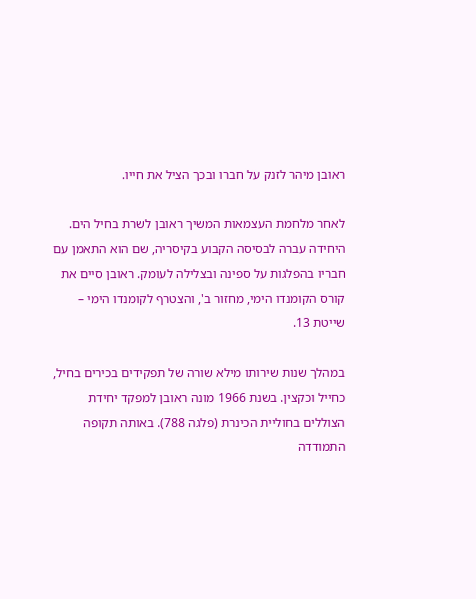ראובן מיהר לזנק על חברו ובכך הציל את חייו.

לאחר מלחמת העצמאות המשיך ראובן לשרת בחיל הים. היחידה עברה לבסיסה הקבוע בקיסריה, שם הוא התאמן עם חבריו בהפלגות על ספינה ובצלילה לעומק. ראובן סיים את קורס הקומנדו הימי, מחזור ב', והצטרף לקומנדו הימי – שייטת 13.

במהלך שנות שירותו מילא שורה של תפקידים בכירים בחיל, כחייל וכקצין. בשנת 1966 מונה ראובן למפקד יחידת הצוללים בחוליית הכינרת (פלגה 788). באותה תקופה התמודדה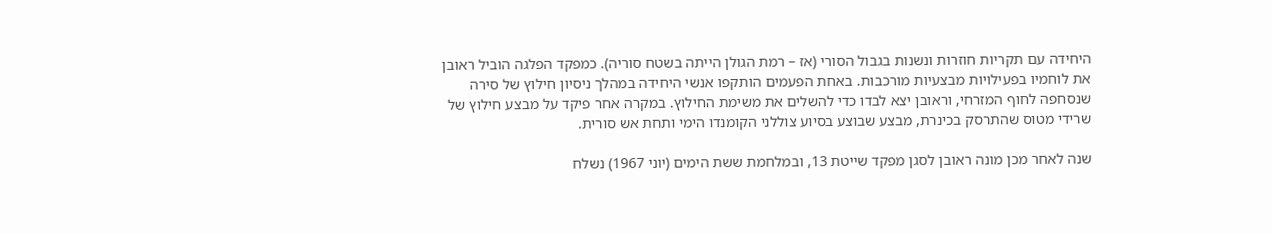היחידה עם תקריות חוזרות ונשנות בגבול הסורי (אז – רמת הגולן הייתה בשטח סוריה). כמפקד הפלגה הוביל ראובן את לוחמיו בפעילויות מבצעיות מורכבות. באחת הפעמים הותקפו אנשי היחידה במהלך ניסיון חילוץ של סירה שנסחפה לחוף המזרחי, וראובן יצא לבדו כדי להשלים את משימת החילוץ. במקרה אחר פיקד על מבצע חילוץ של שרידי מטוס שהתרסק בכינרת, מבצע שבוצע בסיוע צוללני הקומנדו הימי ותחת אש סורית.

שנה לאחר מכן מונה ראובן לסגן מפקד שייטת 13, ובמלחמת ששת הימים (יוני 1967) נשלח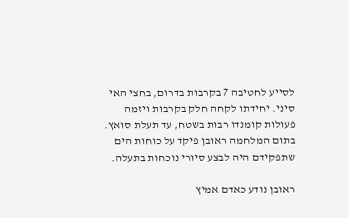לסייע לחטיבה 7 בקרבות בדרום, בחצי האי סיני. יחידתו לקחה חלק בקרבות ויזמה פעולות קומנדו רבות בשטח, עד תעלת סואץ. בתום המלחמה ראובן פיקד על כוחות הים שתפקידם היה לבצע סיורי נוכחות בתעלה.

ראובן נודע כאדם אמיץ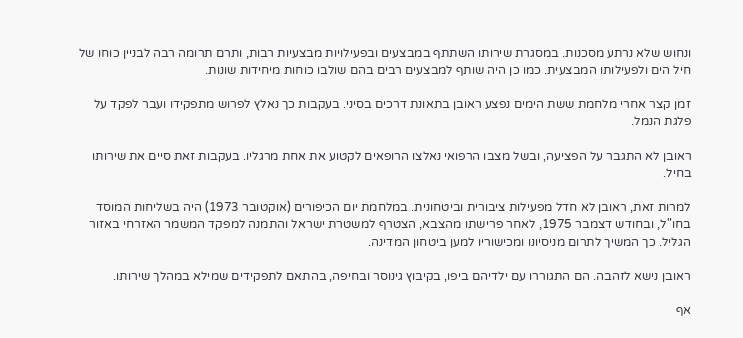ונחוש שלא נרתע מסכנות. במסגרת שירותו השתתף במבצעים ובפעילויות מבצעיות רבות, ותרם תרומה רבה לבניין כוחו של חיל הים ולפעילותו המבצעית. כמו כן היה שותף למבצעים רבים בהם שולבו כוחות מיחידות שונות.

זמן קצר אחרי מלחמת ששת הימים נפצע ראובן בתאונת דרכים בסיני. בעקבות כך נאלץ לפרוש מתפקידו ועבר לפקד על פלגת הנמל.

ראובן לא התגבר על הפציעה, ובשל מצבו הרפואי נאלצו הרופאים לקטוע את אחת מרגליו. בעקבות זאת סיים את שירותו בחיל.

למרות זאת, ראובן לא חדל מפעילות ציבורית וביטחונית. במלחמת יום הכיפורים (אוקטובר 1973) היה בשליחות המוסד בחו"ל, ובחודש דצמבר 1975, לאחר פרישתו מהצבא, הצטרף למשטרת ישראל והתמנה למפקד המשמר האזרחי באזור הגליל. כך המשיך לתרום מניסיונו ומכישוריו למען ביטחון המדינה.

ראובן נישא לזהבה. הם התגוררו עם ילדיהם ביפו, בקיבוץ גינוסר ובחיפה, בהתאם לתפקידים שמילא במהלך שירותו.

אף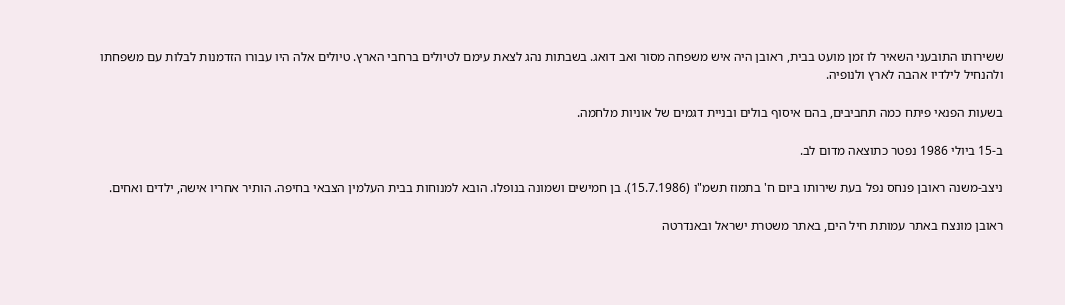ששירותו התובעני השאיר לו זמן מועט בבית, ראובן היה איש משפחה מסור ואב דואג. בשבתות נהג לצאת עימם לטיולים ברחבי הארץ. טיולים אלה היו עבורו הזדמנות לבלות עם משפחתו ולהנחיל לילדיו אהבה לארץ ולנופיה.

בשעות הפנאי פיתח כמה תחביבים, בהם איסוף בולים ובניית דגמים של אוניות מלחמה.

ב-15 ביולי 1986 נפטר כתוצאה מדום לב.

ניצב-משנה ראובן פנחס נפל בעת שירותו ביום ח' בתמוז תשמ"ו (15.7.1986). בן חמישים ושמונה בנופלו. הובא למנוחות בבית העלמין הצבאי בחיפה. הותיר אחריו אישה, ילדים ואחים.

ראובן מונצח באתר עמותת חיל הים, באתר משטרת ישראל ובאנדרטה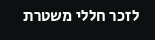לזכר חללי משטרת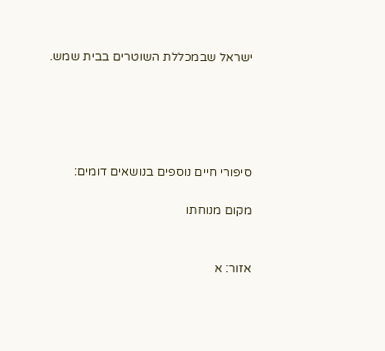ישראל שבמכללת השוטרים בבית שמש.





סיפורי חיים נוספים בנושאים דומים:

מקום מנוחתו


אזור: א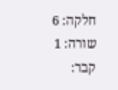חלקה: 6
שורה: 1
קבר: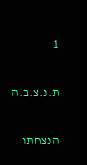1

ת.נ.צ.ב.ה

הנצחתו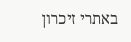באתרי זיכרון